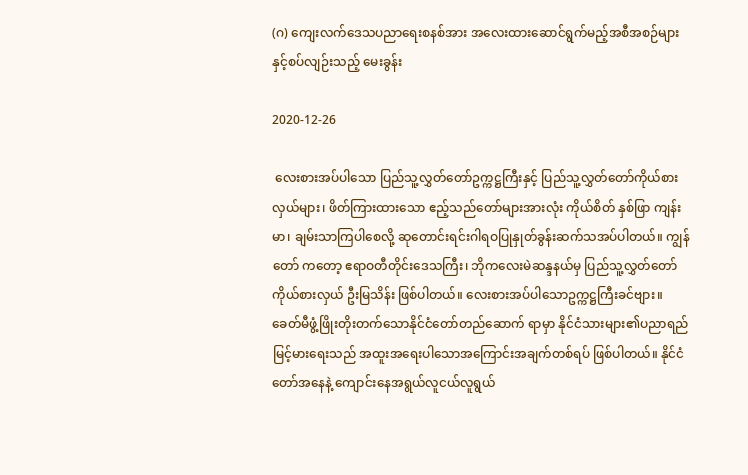(ဂ) ကျေးလက်ဒေသပညာရေးစနစ်အား အလေးထားဆောင်ရွက်မည့်အစီအစဉ်များနှင့်စပ်လျဉ်းသည့် မေးခွန်း

2020-12-26

 လေးစားအပ်ပါသော ပြည်သူ့လွှတ်တော်ဥက္ကဋ္ဌကြီးနှင့် ပြည်သူ့လွှတ်တော်ကိုယ်စားလှယ်များ၊ ဖိတ်ကြားထားသော ဧည့်သည်တော်များအားလုံး ကိုယ်စိတ် နှစ်ဖြာ ကျန်းမာ၊ ချမ်းသာကြပါစေလို့ ဆုတောင်းရင်းဂါရဝပြုနှုတ်ခွန်းဆက်သအပ်ပါတယ်။ ကျွန်တော် ကတော့ ဧရာဝတီတိုင်းဒေသကြီး၊ ဘိုကလေးမဲဆန္ဒနယ်မှ ပြည်သူ့လွှတ်တော်ကိုယ်စားလှယ် ဦးမြသိန်း ဖြစ်ပါတယ်။ လေးစားအပ်ပါသောဥက္ကဋ္ဌကြီးခင်ဗျား။ ခေတ်မီဖွံ့ဖြိုးတိုးတက်သောနိုင်ငံတော်တည်ဆောက် ရာမှာ နိုင်ငံသားများ၏ပညာရည်မြင့်မားရေးသည် အထူးအရေးပါသောအကြောင်းအချက်တစ်ရပ် ဖြစ်ပါတယ်။ နိုင်ငံတော်အနေနဲ့ ကျောင်းနေအရွယ်လူငယ်လူရွယ်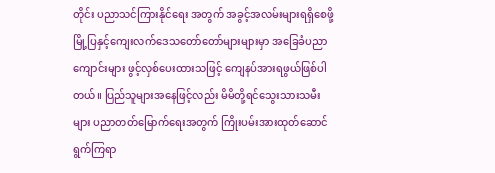တိုင်း ပညာသင်ကြားနိုင်ရေး အတွက် အခွင့်အလမ်းများရရှိစေဖို့ မြို့ပြနှင့်ကျေးလက်ဒေသတော်တော်များများမှာ အခြေခံပညာ ကျောင်းများ ဖွင့်လှစ်ပေးထားသဖြင့် ကျေနပ်အားရဖွယ်ဖြစ်ပါတယ်။ ပြည်သူများအနေဖြင့်လည်း မိမိတို့ရင်သွေးသားသမီးများ ပညာတတ်မြောက်ရေးအတွက် ကြိုးပမ်းအားထုတ်ဆောင်ရွက်ကြရာ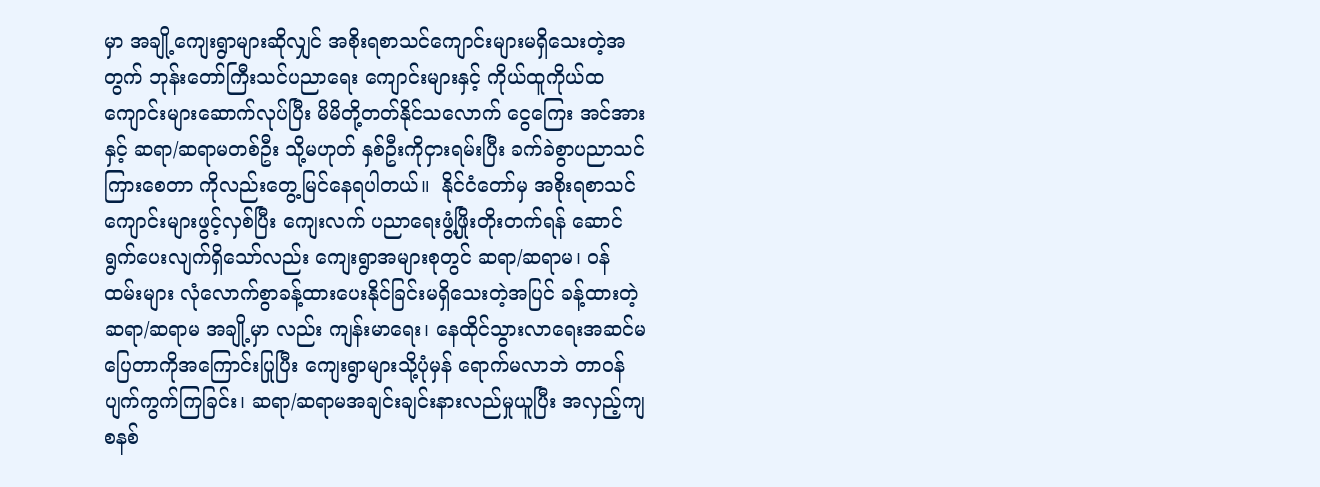မှာ အချို့ကျေးရွာများဆိုလျှင် အစိုးရစာသင်ကျောင်းများမရှိသေးတဲ့အတွက် ဘုန်းတော်ကြီးသင်ပညာရေး ကျောင်းများနှင့် ကိုယ်ထူကိုယ်ထကျောင်းများဆောက်လုပ်ပြီး မိမိတို့တတ်နိုင်သလောက် ငွေကြေး အင်အားနှင့် ဆရာ/ဆရာမတစ်ဦး သို့မဟုတ် နှစ်ဦးကိုငှားရမ်းပြီး ခက်ခဲစွာပညာသင်ကြားစေတာ ကိုလည်းတွေ့မြင်နေရပါတယ်။  နိုင်ငံတော်မှ အစိုးရစာသင်ကျောင်းများဖွင့်လှစ်ပြီး ကျေးလက် ပညာရေးဖွံ့ဖြိုးတိုးတက်ရန် ဆောင်ရွက်ပေးလျက်ရှိသော်လည်း ကျေးရွာအများစုတွင် ဆရာ/ဆရာမ၊ ဝန်ထမ်းများ လုံလောက်စွာခန့်ထားပေးနိုင်ခြင်းမရှိသေးတဲ့အပြင် ခန့်ထားတဲ့ဆရာ/ဆရာမ အချို့မှာ လည်း ကျန်းမာရေး၊ နေထိုင်သွားလာရေးအဆင်မပြေတာကိုအကြောင်းပြုပြီး ကျေးရွာများသို့ပုံမှန် ရောက်မလာဘဲ တာဝန်ပျက်ကွက်ကြခြင်း၊ ဆရာ/ဆရာမအချင်းချင်းနားလည်မှုယူပြီး အလှည့်ကျ စနစ်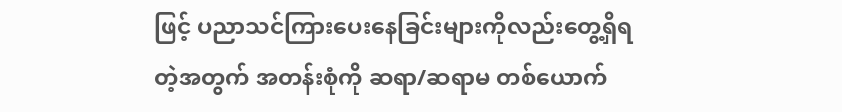ဖြင့် ပညာသင်ကြားပေးနေခြင်းများကိုလည်းတွေ့ရှိရတဲ့အတွက် အတန်းစုံကို ဆရာ/ဆရာမ တစ်ယောက်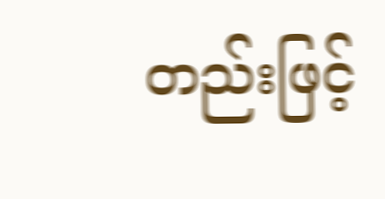တည်းဖြင့်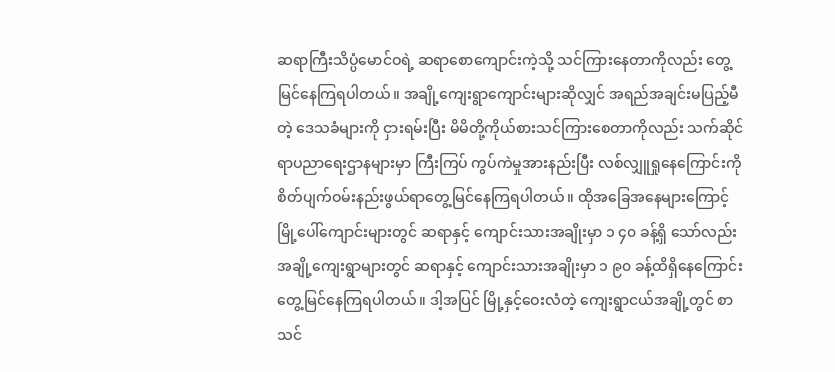ဆရာကြီးသိပ္ပံမောင်ဝရဲ့ ဆရာစောကျောင်းကဲ့သို့ သင်ကြားနေတာကိုလည်း တွေ့မြင်နေကြရပါတယ်။ အချို့ကျေးရွာကျောင်းများဆိုလျှင် အရည်အချင်းမပြည့်မီတဲ့ ဒေသခံများကို ငှားရမ်းပြီး မိမိတို့ကိုယ်စားသင်ကြားစေတာကိုလည်း သက်ဆိုင်ရာပညာရေးဌာနများမှာ ကြီးကြပ် ကွပ်ကဲမှုအားနည်းပြီး လစ်လျှူရှုနေကြောင်းကို စိတ်ပျက်ဝမ်းနည်းဖွယ်ရာတွေ့မြင်နေကြရပါတယ်။ ထိုအခြေအနေများကြောင့် မြို့ပေါ်ကျောင်းများတွင် ဆရာနှင့် ကျောင်းသားအချိုးမှာ ၁ ၄၀ ခန့်ရှိ သော်လည်း အချို့ကျေးရွာများတွင် ဆရာနှင့် ကျောင်းသားအချိုးမှာ ၁ ၉၀ ခန့်ထိရှိနေကြောင်း တွေ့မြင်နေကြရပါတယ်။ ဒါ့အပြင် မြို့နှင့်ဝေးလံတဲ့ ကျေးရွာငယ်အချို့တွင် စာသင်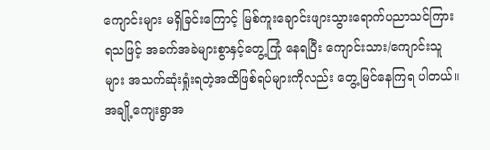ကျောင်းများ မရှိခြင်းကြောင့် မြစ်ကူးချောင်းဖျားသွားရောက်ပညာသင်ကြားရသဖြင့် အခက်အခဲများစွာနှင့်တွေ့ကြုံ နေရပြီး ကျောင်းသား/ကျောင်းသူများ အသက်ဆုံးရှုံးရတဲ့အထိဖြစ်ရပ်များကိုလည်း တွေ့မြင်နေကြရ ပါတယ်။ အချို့ကျေးရွာအ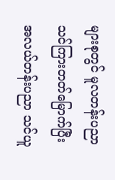များစုတွင် မူလတန်းပညာသင်ကြားတတ်မြောက်ပြီး အလယ်တန်းပညာ သင်ယူ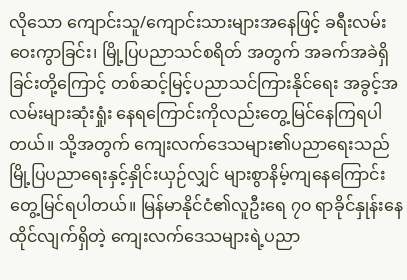လိုသော ကျောင်းသူ/ကျောင်းသားများအနေဖြင့် ခရီးလမ်းဝေးကွာခြင်း၊ မြို့ပြပညာသင်စရိတ် အတွက် အခက်အခဲရှိခြင်းတို့ကြောင့် တစ်ဆင့်မြင့်ပညာသင်ကြားနိုင်ရေး အခွင့်အလမ်းများဆုံးရှုံး နေရကြောင်းကိုလည်းတွေ့မြင်နေကြရပါတယ်။ သို့အတွက် ကျေးလက်ဒေသများ၏ပညာရေးသည် မြို့ပြပညာရေးနှင့်နှိုင်းယှဉ်လျှင် များစွာနိမ့်ကျနေကြောင်းတွေ့မြင်ရပါတယ်။ မြန်မာနိုင်ငံ၏လူဦးရေ ၇၀ ရာခိုင်နှုန်းနေထိုင်လျက်ရှိတဲ့ ကျေးလက်ဒေသများရဲ့ပညာ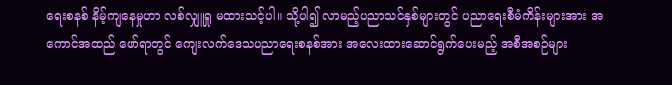ရေးစနစ် နိမ့်ကျနေမှုဟာ လစ်လျှူရှု မထားသင့်ပါ။ သို့ပါ၍ လာမည့်ပညာသင်နှစ်များတွင် ပညာရေးစီမံကိန်းများအား အကောင်အထည် ဖော်ရာတွင် ကျေးလက်ဒေသပညာရေးစနစ်အား အလေးထားဆောင်ရွက်ပေးမည့် အစီအစဉ်များ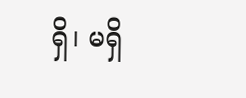ရှိ၊ မရှိ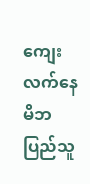ကျေးလက်နေမိဘပြည်သူ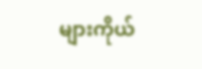များကိုယ်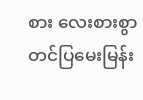စား လေးစားစွာတင်ပြမေးမြန်း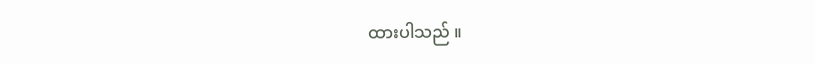ထားပါသည် ။